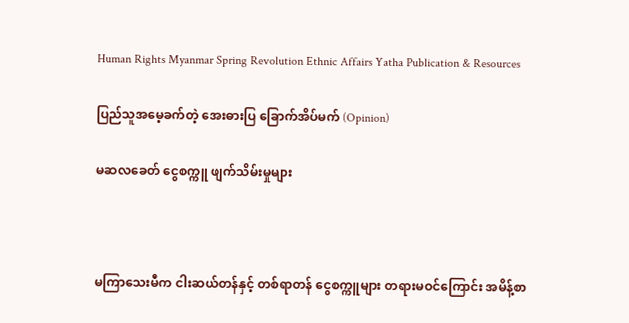Human Rights Myanmar Spring Revolution Ethnic Affairs Yatha Publication & Resources

ပြည်သူအမေ့ခက်တဲ့ အေးဓားပြ ခြောက်အိပ်မက် (Opinion)

မဆလခေတ် ငွေစက္ကူ ဖျက်သိမ်းမှုများ



မကြာသေးမီက ငါးဆယ်တန်နှင့် တစ်ရာတန် ငွေစက္ကူများ တရားမဝင်ကြောင်း အမိန့်စာ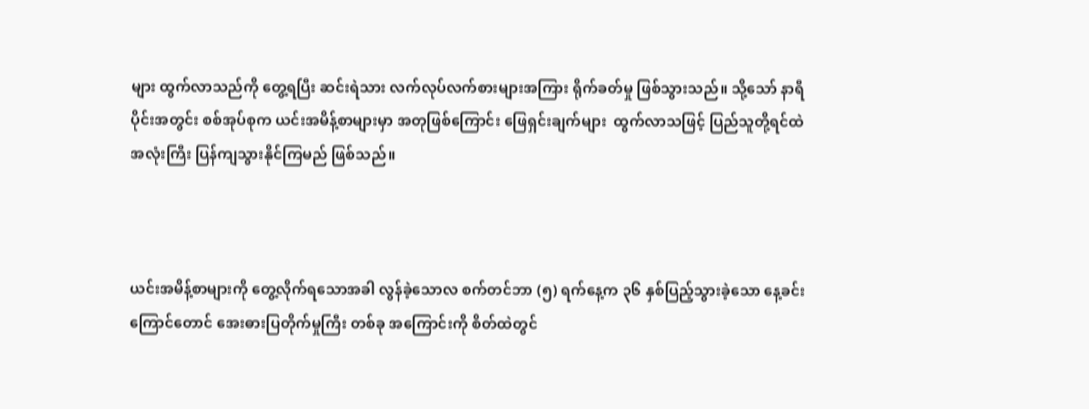များ ထွက်လာသည်ကို တွေ့ရပြီး ဆင်းရဲသား လက်လုပ်လက်စားများအကြား ရိုက်ခတ်မှု ဖြစ်သွားသည်။ သို့သော် နာရီပိုင်းအတွင်း စစ်အုပ်စုက ယင်းအမိန့်စာများမှာ အတုဖြစ်ကြောင်း ဖြေရှင်းချက်များ  ထွက်လာသဖြင့် ပြည်သူတို့ရင်ထဲ အလုံးကြီး ပြန်ကျသွားနိုင်ကြမည် ဖြစ်သည်။



ယင်းအမိန့်စာများကို တွေ့လိုက်ရသောအခါ လွန်ခဲ့သောလ စက်တင်ဘာ (၅) ရက်နေ့က ၃၆ နှစ်ပြည့်သွားခဲ့သော နေ့ခင်းကြောင်တောင် အေးဓားပြတိုက်မှုကြီး တစ်ခု အကြောင်းကို စိတ်ထဲတွင်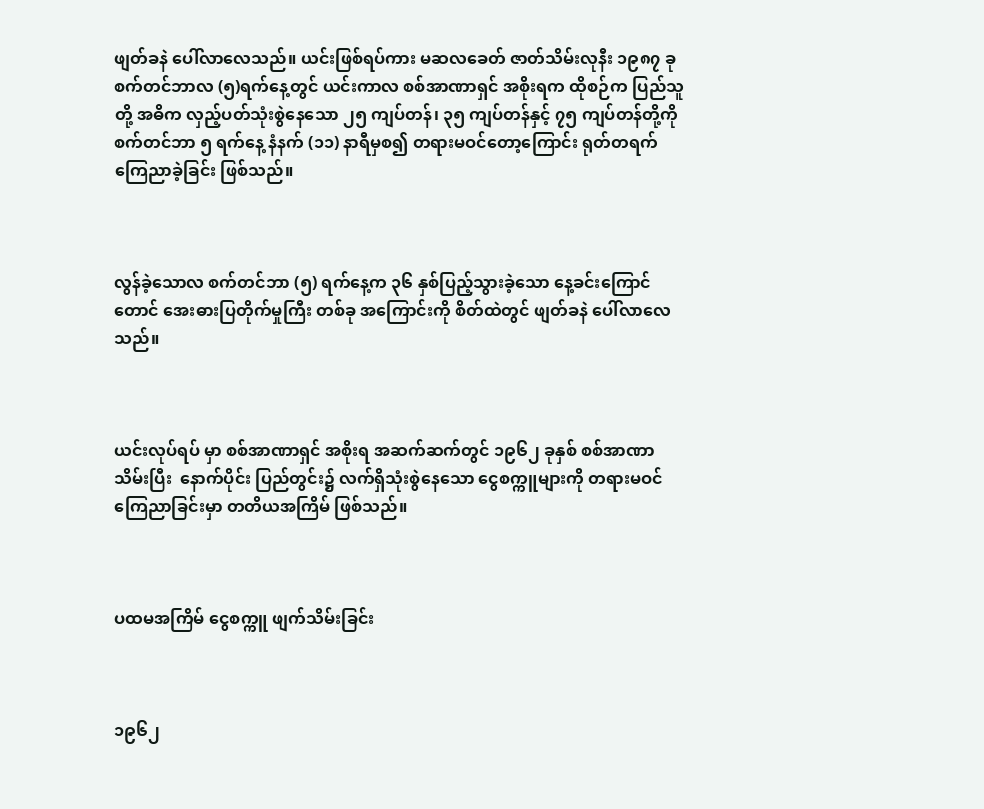ဖျတ်ခနဲ ပေါ်လာလေသည်။ ယင်းဖြစ်ရပ်ကား မဆလခေတ် ဇာတ်သိမ်းလုနီး ၁၉၈၇ ခု စက်တင်ဘာလ (၅)ရက်နေ့တွင် ယင်းကာလ စစ်အာဏာရှင် အစိုးရက ထိုစဉ်က ပြည်သူတို့ အဓိက လှည့်ပတ်သုံးစွဲနေသော ၂၅ ကျပ်တန်၊ ၃၅ ကျပ်တန်နှင့် ၇၅ ကျပ်တန်တို့ကို စက်တင်ဘာ ၅ ရက်နေ့ နံနက် (၁၁) နာရီမှစ၍ တရားမဝင်တော့ကြောင်း ရုတ်တရက် ကြေညာခဲ့ခြင်း ဖြစ်သည်။



လွန်ခဲ့သောလ စက်တင်ဘာ (၅) ရက်နေ့က ၃၆ နှစ်ပြည့်သွားခဲ့သော နေ့ခင်းကြောင်တောင် အေးဓားပြတိုက်မှုကြီး တစ်ခု အကြောင်းကို စိတ်ထဲတွင် ဖျတ်ခနဲ ပေါ်လာလေသည်။



ယင်းလုပ်ရပ် မှာ စစ်အာဏာရှင် အစိုးရ အဆက်ဆက်တွင် ၁၉၆၂ ခုနှစ် စစ်အာဏာသိမ်းပြီး  နောက်ပိုင်း ပြည်တွင်း၌ လက်ရှိသုံးစွဲနေသော ငွေစက္ကူများကို တရားမဝင် ကြေညာခြင်းမှာ တတိယအကြိမ် ဖြစ်သည်။



ပထမအကြိမ် ငွေစက္ကူ ဖျက်သိမ်းခြင်း



၁၉၆၂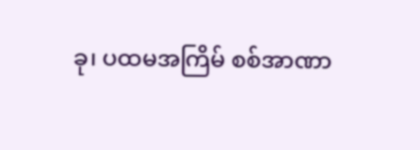ခု၊ ပထမအကြိမ် စစ်အာဏာ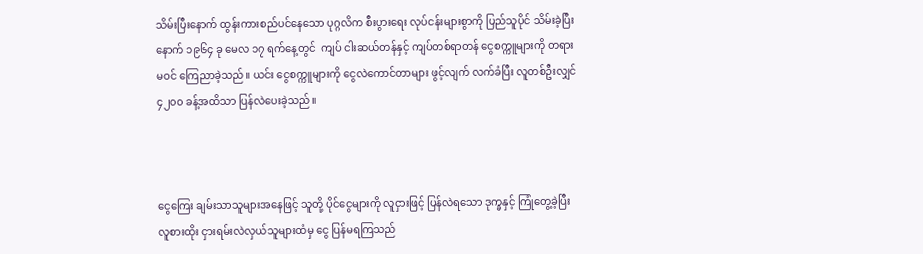သိမ်းပြီးနောက် ထွန်းကားစည်ပင်နေသော ပုဂ္ဂလိက စီးပွားရေး လုပ်ငန်းများစွာကို ပြည်သူပိုင် သိမ်းခဲ့ပြီးနောက် ၁၉၆၄ ခု မေလ ၁၇ ရက်နေ့တွင်  ကျပ် ငါးဆယ်တန်နှင့် ကျပ်တစ်ရာတန် ငွေစက္ကူများကို တရားမဝင် ကြေညာခဲ့သည်။ ယင်း ငွေစက္ကူများကို ငွေလဲကောင်တာများ ဖွင့်လျက် လက်ခံပြီး လူတစ်ဦးလျှင် ၄၂၀၀ ခန့်အထိသာ ပြန်လဲပေးခဲ့သည်။



ငွေကြေး ချမ်းသာသူများအနေဖြင့် သူတို့ ပိုင်ငွေများကို လူငှားဖြင့် ပြန်လဲရသော ဒုက္ခနှင့် ကြုံတွေ့ခဲ့ပြီး လူစားထိုး ငှားရမ်းလဲလှယ်သူများထံမှ ငွေ ပြန်မရကြသည်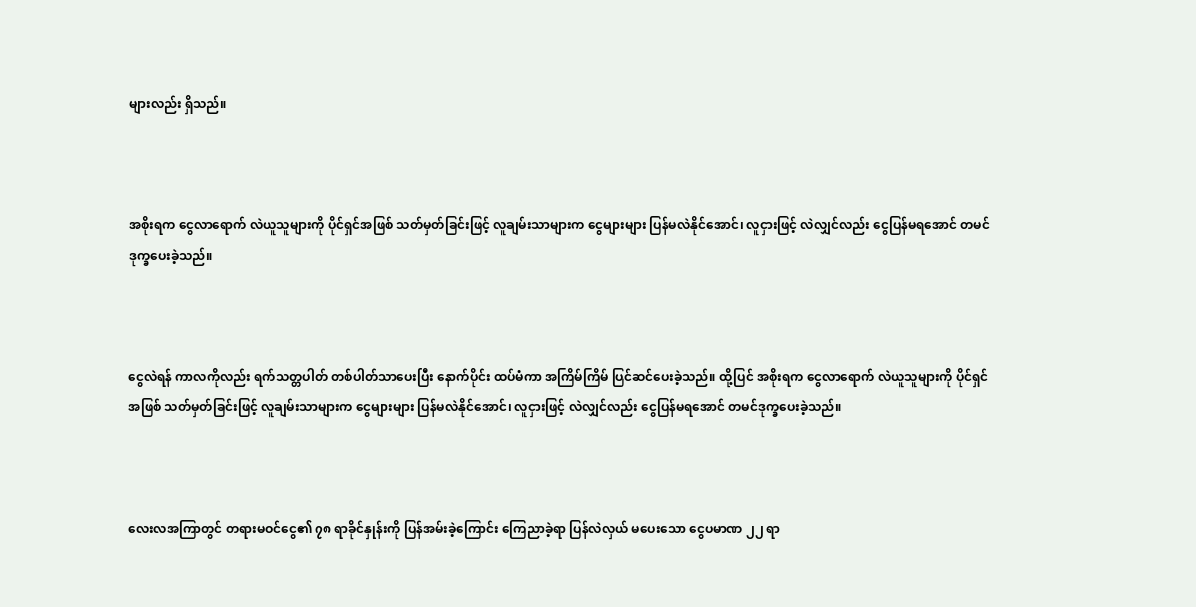များလည်း ရှိသည်။



အစိုးရက ငွေလာရောက် လဲယူသူများကို ပိုင်ရှင်အဖြစ် သတ်မှတ်ခြင်းဖြင့် လူချမ်းသာများက ငွေများများ ပြန်မလဲနိုင်အောင်၊ လူငှားဖြင့် လဲလျှင်လည်း ငွေပြန်မရအောင် တမင်ဒုက္ခပေးခဲ့သည်။



ငွေလဲရန် ကာလကိုလည်း ရက်သတ္တပါတ် တစ်ပါတ်သာပေးပြီး နောက်ပိုင်း ထပ်မံကာ အကြိမ်ကြိမ် ပြင်ဆင်ပေးခဲ့သည်။ ထို့ပြင် အစိုးရက ငွေလာရောက် လဲယူသူများကို ပိုင်ရှင်အဖြစ် သတ်မှတ်ခြင်းဖြင့် လူချမ်းသာများက ငွေများများ ပြန်မလဲနိုင်အောင်၊ လူငှားဖြင့် လဲလျှင်လည်း ငွေပြန်မရအောင် တမင်ဒုက္ခပေးခဲ့သည်။



လေးလအကြာတွင် တရားမဝင်ငွေ၏ ၇၈ ရာခိုင်နှုန်းကို ပြန်အမ်းခဲ့ကြောင်း ကြေညာခဲ့ရာ ပြန်လဲလှယ် မပေးသော ငွေပမာဏ ၂၂ ရာ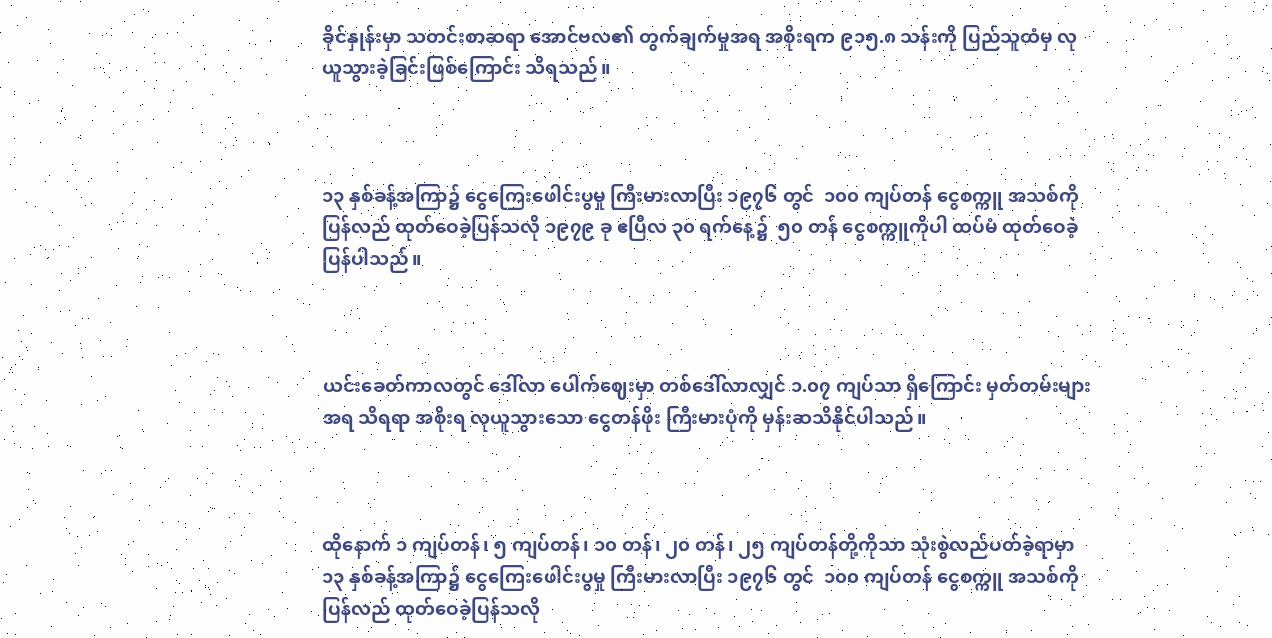ခိုင်နှုန်းမှာ သတင်းစာဆရာ အောင်ဗလ၏ တွက်ချက်မှုအရ အစိုးရက ၉၁၅.၈ သန်းကို ပြည်သူထံမှ လုယူသွားခဲ့ခြင်းဖြစ်ကြောင်း သိရသည်။



၁၃ နှစ်ခန့်အကြာ၌ ငွေကြေးဖေါင်းပွမှု ကြီးမားလာပြီး ၁၉၇၆ တွင်  ၁၀၀ ကျပ်တန် ငွေစက္ကူ အသစ်ကို ပြန်လည် ထုတ်ဝေခဲ့ပြန်သလို ၁၉၇၉ ခု ဧပြီလ ၃၀ ရက်နေ့၌  ၅၀ တန် ငွေစက္ကူကိုပါ ထပ်မံ ထုတ်ဝေခဲ့ ပြန်ပါသည်။



ယင်းခေတ်ကာလတွင် ဒေါ်လာ ပေါက်ဈေးမှာ တစ်ဒေါ်လာလျှင် ၁.၀၇ ကျပ်သာ ရှိကြောင်း မှတ်တမ်းများအရ သိရရာ အစိုးရ လုယူသွားသော ငွေတန်ဖိုး ကြီးမားပုံကို မှန်းဆသိနိုင်ပါသည်။



ထိုနောက် ၁ ကျပ်တန်၊ ၅ ကျပ်တန်၊ ၁၀ တန်၊ ၂၀ တန်၊ ၂၅ ကျပ်တန်တို့ကိုသာ သုံးစွဲလည်ပတ်ခဲ့ရာမှာ ၁၃ နှစ်ခန့်အကြာ၌ ငွေကြေးဖေါင်းပွမှု ကြီးမားလာပြီး ၁၉၇၆ တွင်  ၁၀၀ ကျပ်တန် ငွေစက္ကူ အသစ်ကို ပြန်လည် ထုတ်ဝေခဲ့ပြန်သလို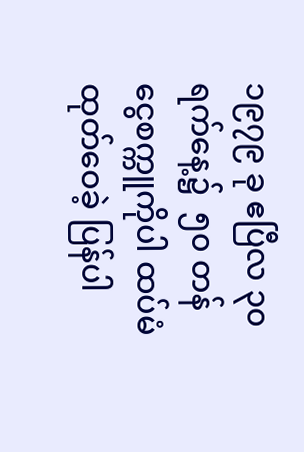၁၉၇၉ ခု ဧပြီလ ၃၀ ရက်နေ့၌  ၅၀ တန် ငွေစက္ကူကိုပါ ထပ်မံ ထုတ်ဝေခဲ့ ပြန်ပါ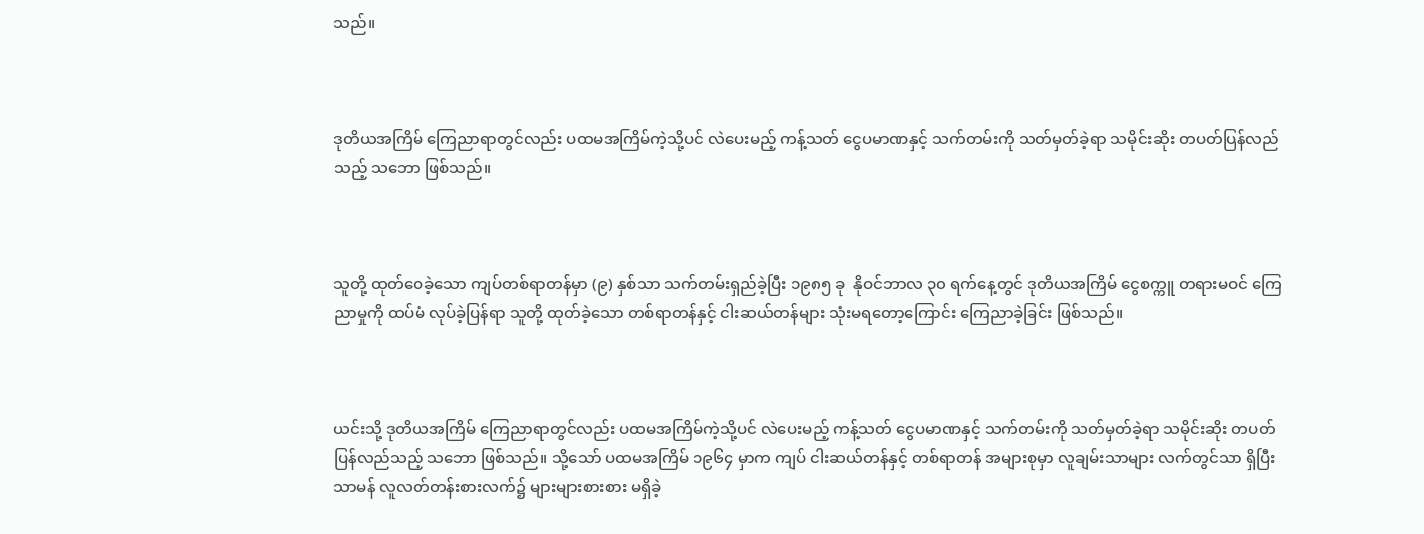သည်။



ဒုတိယအကြိမ် ကြေညာရာတွင်လည်း ပထမအကြိမ်ကဲ့သို့ပင် လဲပေးမည့် ကန့်သတ် ငွေပမာဏနှင့် သက်တမ်းကို သတ်မှတ်ခဲ့ရာ သမိုင်းဆိုး တပတ်ပြန်လည်သည့် သဘော ဖြစ်သည်။



သူတို့ ထုတ်ဝေခဲ့သော ကျပ်တစ်ရာတန်မှာ (၉) နှစ်သာ သက်တမ်းရှည်ခဲ့ပြီး ၁၉၈၅ ခု  နိုဝင်ဘာလ ၃၀ ရက်နေ့တွင် ဒုတိယအကြိမ် ငွေစက္ကူ တရားမဝင် ကြေညာမှုကို ထပ်မံ လုပ်ခဲ့ပြန်ရာ သူတို့ ထုတ်ခဲ့သော တစ်ရာတန်နှင့် ငါးဆယ်တန်များ သုံးမရတော့ကြောင်း ကြေညာခဲ့ခြင်း ဖြစ်သည်။



ယင်းသို့ ဒုတိယအကြိမ် ကြေညာရာတွင်လည်း ပထမအကြိမ်ကဲ့သို့ပင် လဲပေးမည့် ကန့်သတ် ငွေပမာဏနှင့် သက်တမ်းကို သတ်မှတ်ခဲ့ရာ သမိုင်းဆိုး တပတ်ပြန်လည်သည့် သဘော ဖြစ်သည်။ သို့သော် ပထမအကြိမ် ၁၉၆၄ မှာက ကျပ် ငါးဆယ်တန်နှင့် တစ်ရာတန် အများစုမှာ လူချမ်းသာများ လက်တွင်သာ ရှိပြီး သာမန် လူလတ်တန်းစားလက်၌ များများစားစား မရှိခဲ့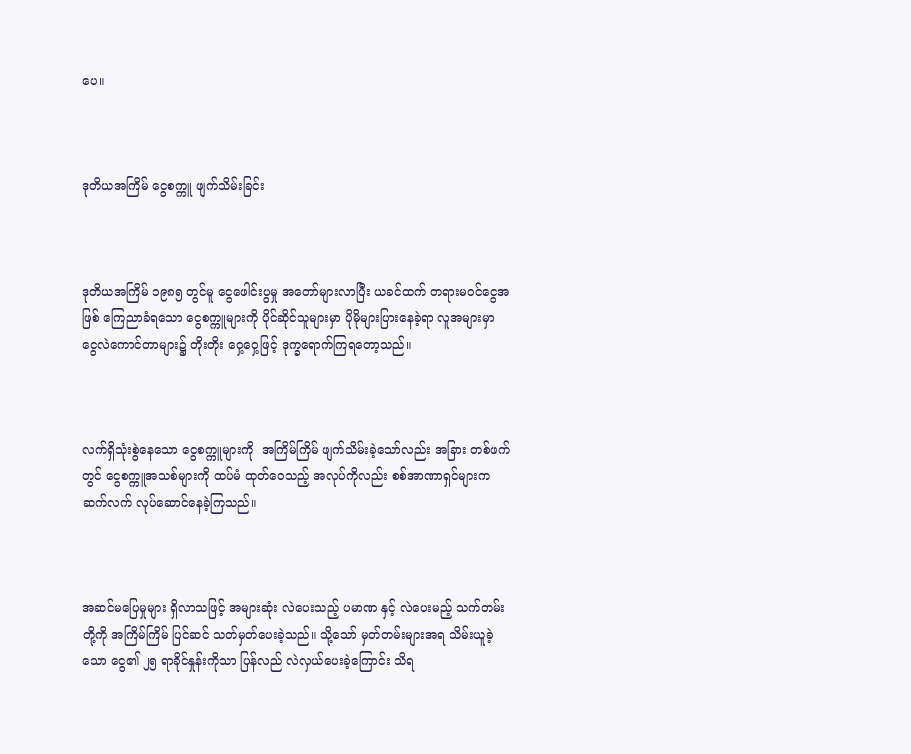ပေ။



ဒုတိယအကြိမ် ငွေစက္ကူ ဖျက်သိမ်းခြင်း



ဒုတိယအကြိမ် ၁၉၈၅ တွင်မူ ငွေဖေါင်းပွမှု အတော်များလာပြီး ယခင်ထက် တရားမဝင်ငွေအဖြစ် ကြေညာခံရသော ငွေစက္ကူများကို ပိုင်ဆိုင်သူများမှာ ပိုမိုများပြားနေခဲ့ရာ လူအများမှာ  ငွေလဲကောင်တာများ၌ တိုးတိုး ဝှေ့ဝှေ့ဖြင့် ဒုက္ခရောက်ကြရတော့သည်။



လက်ရှိသုံးစွဲနေသော ငွေစက္ကူများကို  အကြိမ်ကြိမ် ဖျက်သိမ်းခဲ့သော်လည်း အခြား တစ်ဖက်တွင် ငွေစက္ကူအသစ်များကို ထပ်မံ ထုတ်ဝေသည့် အလုပ်ကိုလည်း စစ်အာဏာရှင်များက ဆက်လက် လုပ်ဆောင်နေခဲ့ကြသည်။



အဆင်မပြေမှုများ ရှိလာသဖြင့် အများဆုံး လဲပေးသည့် ပမာဏ နှင့် လဲပေးမည့် သက်တမ်းတို့ကို အကြိမ်ကြိမ် ပြင်ဆင် သတ်မှတ်ပေးခဲ့သည်။ သို့သော် မှတ်တမ်းများအရ သိမ်းယူခဲ့သော ငွေ၏ ၂၅ ရာခိုင်နှုန်းကိုသာ ပြန်လည် လဲလှယ်ပေးခဲ့ကြောင်း သိရ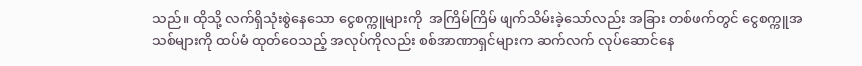သည်။ ထိုသို့ လက်ရှိသုံးစွဲနေသော ငွေစက္ကူများကို  အကြိမ်ကြိမ် ဖျက်သိမ်းခဲ့သော်လည်း အခြား တစ်ဖက်တွင် ငွေစက္ကူအသစ်များကို ထပ်မံ ထုတ်ဝေသည့် အလုပ်ကိုလည်း စစ်အာဏာရှင်များက ဆက်လက် လုပ်ဆောင်နေ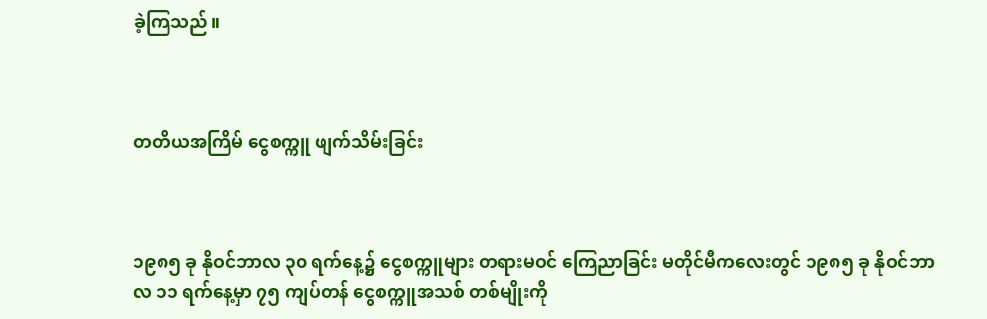ခဲ့ကြသည်။



တတိယအကြိမ် ငွေစက္ကူ ဖျက်သိမ်းခြင်း



၁၉၈၅ ခု နိုဝင်ဘာလ ၃၀ ရက်နေ့၌ ငွေစက္ကူများ တရားမဝင် ကြေညာခြင်း မတိုင်မီကလေးတွင် ၁၉၈၅ ခု နိုဝင်ဘာလ ၁၁ ရက်နေ့မှာ ၇၅ ကျပ်တန် ငွေစက္ကူအသစ် တစ်မျိုးကို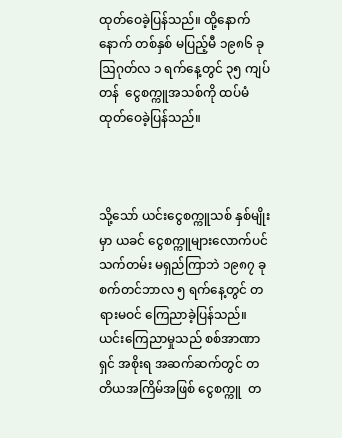ထုတ်ဝေခဲ့ပြန်သည်။ ထို့နောက် နောက် တစ်နှစ် မပြည့်မီ ၁၉၈၆ ခု ဩဂုတ်လ ၁ ရက်နေ့တွင် ၃၅ ကျပ်တန်  ငွေစက္ကူအသစ်ကို ထပ်မံ ထုတ်ဝေခဲ့ပြန်သည်။



သို့သော် ယင်းငွေစက္ကူသစ် နှစ်မျိုးမှာ ယခင် ငွေစက္ကူများလောက်ပင် သက်တမ်း မရှည်ကြာဘဲ ၁၉၈၇ ခု  စက်တင်ဘာလ ၅ ရက်နေ့တွင် တရားမဝင် ကြေညာခဲ့ပြန်သည်။ ယင်းကြေညာမှုသည် စစ်အာဏာရှင် အစိုးရ အဆက်ဆက်တွင် တတိယအကြိမ်အဖြစ် ငွေစက္ကူ  တ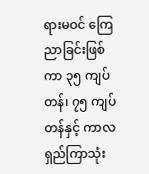ရားမဝင် ကြေညာခြင်းဖြစ်ကာ ၃၅ ကျပ်တန်၊ ၇၅ ကျပ်တန်နှင့် ကာလရှည်ကြာသုံး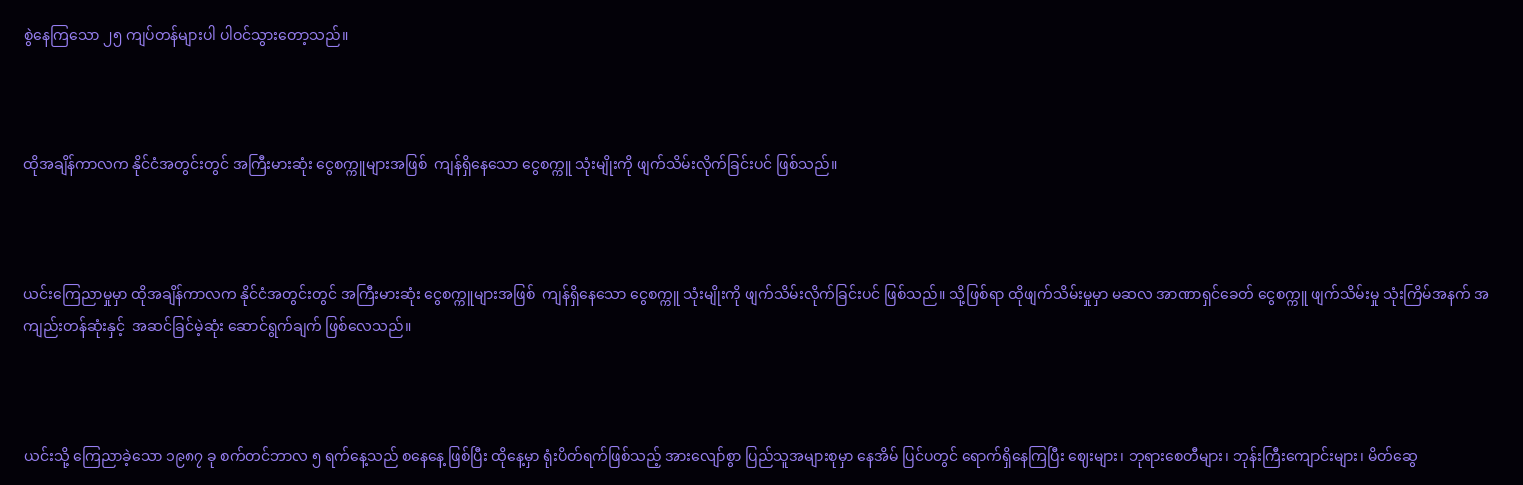စွဲနေကြသော ၂၅ ကျပ်တန်များပါ ပါဝင်သွားတော့သည်။



ထိုအချိန်ကာလက နိုင်ငံအတွင်းတွင် အကြီးမားဆုံး ငွေစက္ကူများအဖြစ်  ကျန်ရှိနေသော ငွေစက္ကူ သုံးမျိုးကို ဖျက်သိမ်းလိုက်ခြင်းပင် ဖြစ်သည်။



ယင်းကြေညာမှုမှာ ထိုအချိန်ကာလက နိုင်ငံအတွင်းတွင် အကြီးမားဆုံး ငွေစက္ကူများအဖြစ်  ကျန်ရှိနေသော ငွေစက္ကူ သုံးမျိုးကို ဖျက်သိမ်းလိုက်ခြင်းပင် ဖြစ်သည်။ သို့ဖြစ်ရာ ထိုဖျက်သိမ်းမှုမှာ မဆလ အာဏာရှင်ခေတ် ငွေစက္ကူ ဖျက်သိမ်းမှု သုံးကြိမ်အနက် အကျည်းတန်ဆုံးနှင့်  အဆင်ခြင်မဲ့ဆုံး ဆောင်ရွက်ချက် ဖြစ်လေသည်။



ယင်းသို့ ကြေညာခဲ့သော ၁၉၈၇ ခု စက်တင်ဘာလ ၅ ရက်နေ့သည် စနေနေ့ ဖြစ်ပြီး ထိုနေ့မှာ ရုံးပိတ်ရက်ဖြစ်သည့် အားလျော်စွာ ပြည်သူအများစုမှာ နေအိမ် ပြင်ပတွင် ရောက်ရှိနေကြပြီး ဈေးများ၊ ဘုရားစေတီများ၊ ဘုန်းကြီးကျောင်းများ၊ မိတ်ဆွေ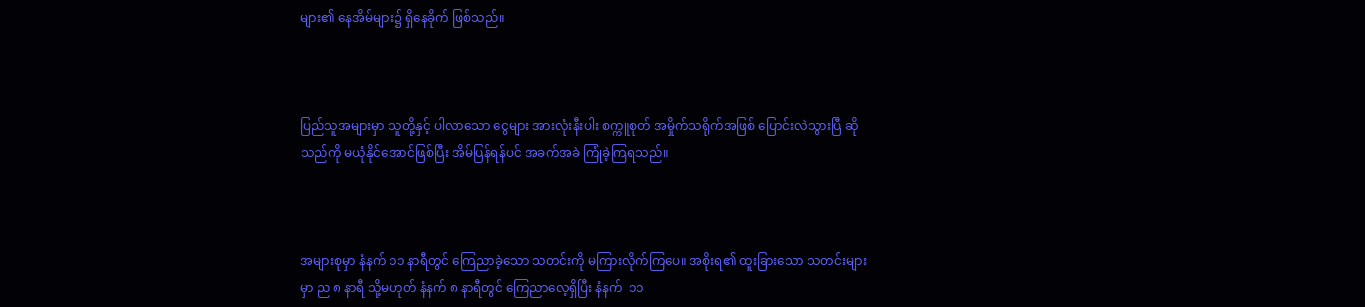များ၏ နေအိမ်များ၌ ရှိနေခိုက် ဖြစ်သည်။



ပြည်သူအများမှာ သူတို့နှင့် ပါလာသော ငွေများ အားလုံးနီးပါး စက္ကူစုတ် အမှိုက်သရိုက်အဖြစ်‌ ပြောင်းလဲသွားပြီ ဆိုသည်ကို မယုံနိုင်အောင်ဖြစ်ပြီး အိမ်ပြန်ရန်ပင် အခက်အခဲ ကြုံခဲ့ကြရသည်။



အများစုမှာ နံနက် ၁၁ နာရီတွင် ကြေညာခဲ့သော သတင်းကို မကြားလိုက်ကြပေ။ အစိုးရ၏ ထူးခြားသော သတင်းများမှာ ည ၈ နာရီ သို့မဟုတ် နံနက် ၈ နာရီတွင် ကြေညာလေ့ရှိပြီး နံနက်  ၁၁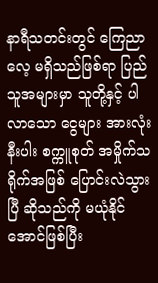နာရီသတင်းတွင် ကြေညာလေ့ မရှိသည်ဖြစ်ရာ ပြည်သူအများမှာ သူတို့နှင့် ပါလာသော ငွေများ အားလုံးနီးပါး စက္ကူစုတ် အမှိုက်သရိုက်အဖြစ်‌ ပြောင်းလဲသွားပြီ ဆိုသည်ကို မယုံနိုင်အောင်ဖြစ်ပြီး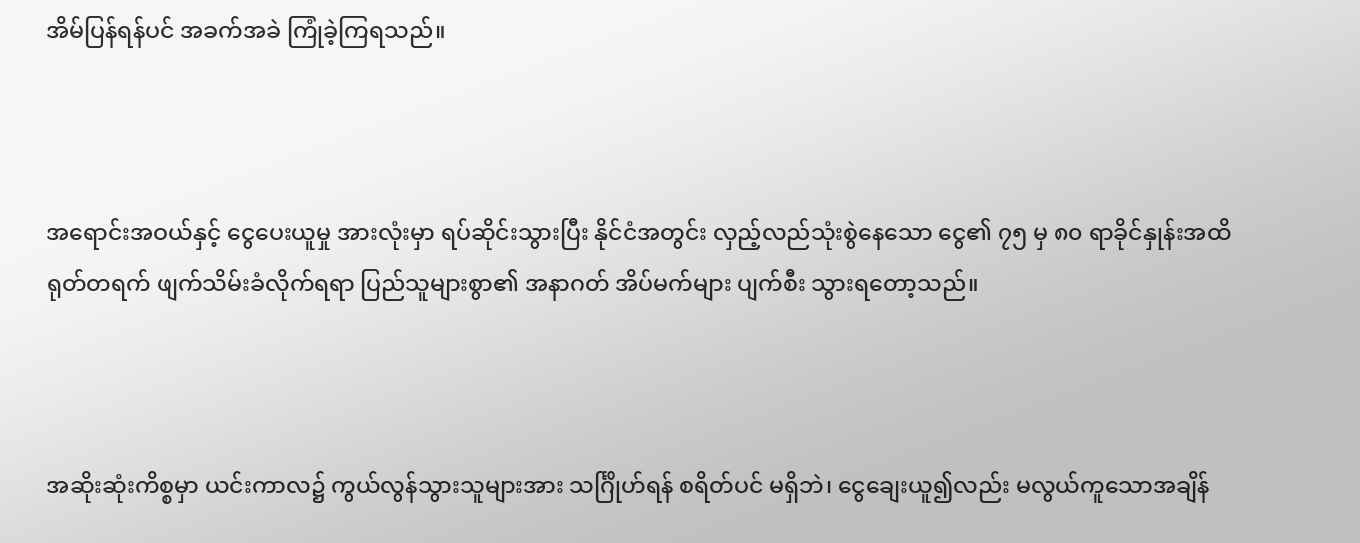အိမ်ပြန်ရန်ပင် အခက်အခဲ ကြုံခဲ့ကြရသည်။



အရောင်းအဝယ်နှင့် ငွေပေးယူမှု အားလုံးမှာ ရပ်ဆိုင်းသွားပြီး နိုင်ငံအတွင်း လှည့်လည်သုံးစွဲနေသော ငွေ၏ ၇၅ မှ ၈၀ ရာခိုင်နှုန်းအထိ ရုတ်တရက် ဖျက်သိမ်းခံလိုက်ရရာ ပြည်သူများစွာ၏ အနာဂတ် အိပ်မက်များ ပျက်စီး သွားရတော့သည်။



အဆိုးဆုံးကိစ္စမှာ ယင်းကာလ၌ ကွယ်လွန်သွားသူများအား သင်္ဂြိုဟ်ရန် စရိတ်ပင် မရှိဘဲ၊ ငွေချေးယူ၍လည်း မလွယ်ကူသောအချိန်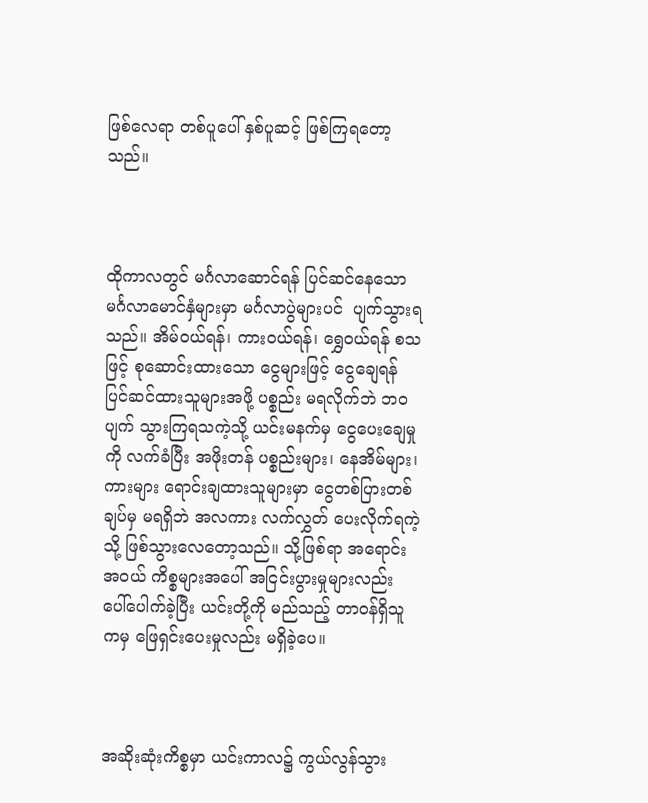ဖြစ်လေရာ တစ်ပူပေါ် နှစ်ပူဆင့် ဖြစ်ကြရတော့သည်။



ထိုကာလတွင် မင်္ဂလာဆောင်ရန် ပြင်ဆင်နေသော မင်္ဂလာမောင်နှံများမှာ မင်္ဂလာပွဲများပင်  ပျက်သွားရသည်။ အိမ်ဝယ်ရန်၊ ကားဝယ်ရန်၊ ရွှေဝယ်ရန် စသဖြင့် စုဆောင်းထားသော ငွေများဖြင့် ငွေချေရန် ပြင်ဆင်ထားသူများအဖို့ ပစ္စည်း မရလိုက်ဘဲ ဘဝပျက် သွားကြရသကဲ့သို့ ယင်းမနက်မှ ငွေပေးချေမှုကို လက်ခံပြီး အဖိုးတန် ပစ္စည်းများ၊ နေအိမ်များ၊ ကားများ ရောင်းချထားသူများမှာ ငွေတစ်ပြားတစ်ချပ်မှ မရရှိဘဲ အလကား လက်လွှတ် ပေးလိုက်ရကဲ့သို့ ဖြစ်သွားလေတော့သည်။ သို့ဖြစ်ရာ အရောင်းအဝယ် ကိစ္စများအပေါ် အငြင်းပွားမှုများလည်း ပေါ်ပေါက်ခဲ့ပြီး ယင်းတို့ကို မည်သည့် တာဝန်ရှိသူကမှ ဖြေရှင်းပေးမှုလည်း မရှိခဲ့ပေ။



အဆိုးဆုံးကိစ္စမှာ ယင်းကာလ၌ ကွယ်လွန်သွား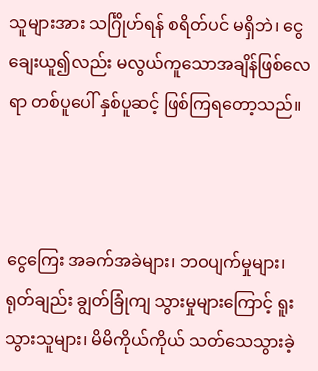သူများအား သင်္ဂြိုဟ်ရန် စရိတ်ပင် မရှိဘဲ၊ ငွေချေးယူ၍လည်း မလွယ်ကူသောအချိန်ဖြစ်လေရာ တစ်ပူပေါ် နှစ်ပူဆင့် ဖြစ်ကြရတော့သည်။



ငွေကြေး အခက်အခဲများ၊ ဘဝပျက်မှုများ၊ ရုတ်ချည်း ချွတ်ခြုံကျ သွားမှုများကြောင့် ရူးသွားသူများ၊ မိမိကိုယ်ကိုယ် သတ်သေသွားခဲ့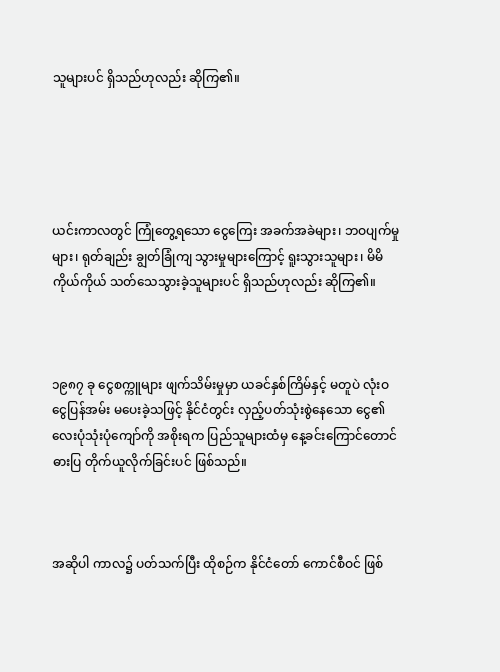သူများပင် ရှိသည်ဟုလည်း ဆိုကြ၏။





ယင်းကာလတွင် ကြုံတွေ့ရသော ငွေကြေး အခက်အခဲများ၊ ဘဝပျက်မှုများ၊ ရုတ်ချည်း ချွတ်ခြုံကျ သွားမှုများကြောင့် ရူးသွားသူများ၊ မိမိကိုယ်ကိုယ် သတ်သေသွားခဲ့သူများပင် ရှိသည်ဟုလည်း ဆိုကြ၏။



၁၉၈၇ ခု ငွေစက္ကူများ ဖျက်သိမ်းမှုမှာ ယခင်နှစ်ကြိမ်နှင့် မတူပဲ လုံးဝ ငွေပြန်အမ်း မပေးခဲ့သဖြင့် နိုင်ငံတွင်း လှည့်ပတ်သုံးစွဲနေသော ငွေ၏ လေးပုံသုံးပုံကျော်ကို အစိုးရက ပြည်သူများထံမှ နေ့ခင်းကြောင်တောင် ဓားပြ တိုက်ယူလိုက်ခြင်းပင် ဖြစ်သည်။



အဆိုပါ ကာလ၌ ပတ်သက်ပြီး ထိုစဉ်က နိုင်ငံတော် ကောင်စီဝင် ဖြစ်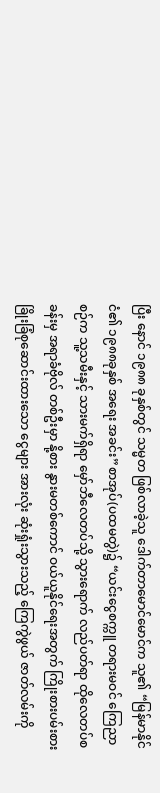ပြီး နောင် ၁၉၈၈ ခုနှစ်တွင် သမ္မတ ဖြစ်လာခဲ့သူ ဒေါက်တာမောင်မောင်က သူ၏ “မြန်မာနိုင်ငံ၏ ၁၉၈၈ခုနှစ် အရေး အခင်း”စာအုပ်(ပထမတွဲ)၌ “ယင်းငွေစက္ကူ တရားမဝင် ကြေညာစဉ်က သူ့သမီးနှင့် သားမက်ရှိရာ မှော်ဘီလေတပ်သို့ သွားရောက် လည်ပတ်ရာ ထိုလေတပ်စခန်းမှ အရာခံဗိုလ် တစ်ဦးမှာ နို့စား နွားမတစ်ကောင် ဝယ်ယူနိုင်ရေးအတွက် ကြိုးစားပမ်းစား ခြိုးခြံစုဆောင်းထားသော ငွေများ အားလုံး ဆုံးရှုံးသွားသည့် ကြေကွဲဖွယ် ဇာတ်လမ်းကို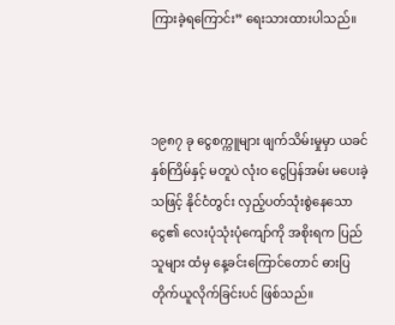ကြားခဲ့ရကြောင်း” ရေးသားထားပါသည်။



၁၉၈၇ ခု ငွေစက္ကူများ ဖျက်သိမ်းမှုမှာ ယခင်နှစ်ကြိမ်နှင့် မတူပဲ လုံးဝ ငွေပြန်အမ်း မပေးခဲ့သဖြင့် နိုင်ငံတွင်း လှည့်ပတ်သုံးစွဲနေသော ငွေ၏ လေးပုံသုံးပုံကျော်ကို အစိုးရက ပြည်သူများ ထံမှ နေ့ခင်းကြောင်တောင် ဓားပြ တိုက်ယူလိုက်ခြင်းပင် ဖြစ်သည်။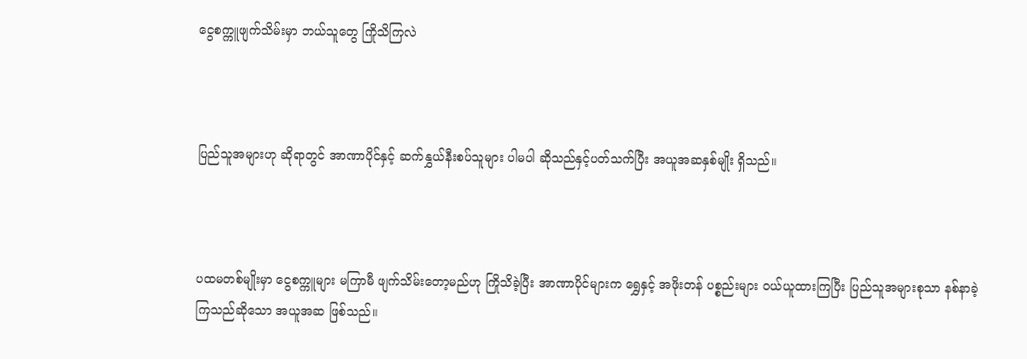ငွေစက္ကူဖျက်သိမ်းမှာ ဘယ်သူတွေ ကြိုသိကြလဲ



ပြည်သူအများဟု ဆိုရာတွင် အာဏာပိုင်နှင့် ဆက်နွှယ်နီးစပ်သူများ ပါမပါ ဆိုသည်နှင့်ပတ်သက်ပြီး အယူအဆနှစ်မျိုး ရှိသည်။



ပထမတစ်မျိုးမှာ ငွေစက္ကူများ မကြာမီ ဖျက်သိမ်းတော့မည်ဟု ကြိုသိခဲ့ပြီး အာဏာပိုင်များက ရွှေနှင့် အဖိုးတန် ပစ္စည်းများ ဝယ်ယူထားကြပြီး ပြည်သူအများစုသာ နစ်နာခဲ့ကြသည်ဆိုသော အယူအဆ ဖြစ်သည်။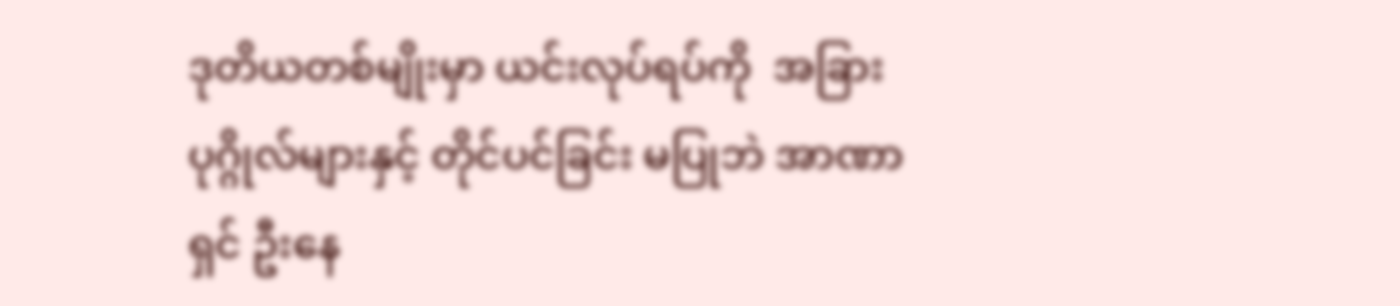ဒုတိယတစ်မျိုးမှာ ယင်းလုပ်ရပ်ကို  အခြားပုဂ္ဂိုလ်များနှင့် တိုင်ပင်ခြင်း မပြုဘဲ အာဏာရှင် ဦးနေ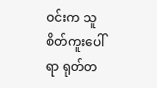ဝင်းက သူစိတ်ကူးပေါ်ရာ ရုတ်တ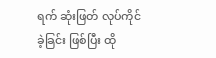ရက် ဆုံးဖြတ် လုပ်ကိုင်ခဲ့ခြင်း ဖြစ်ပြီး ထို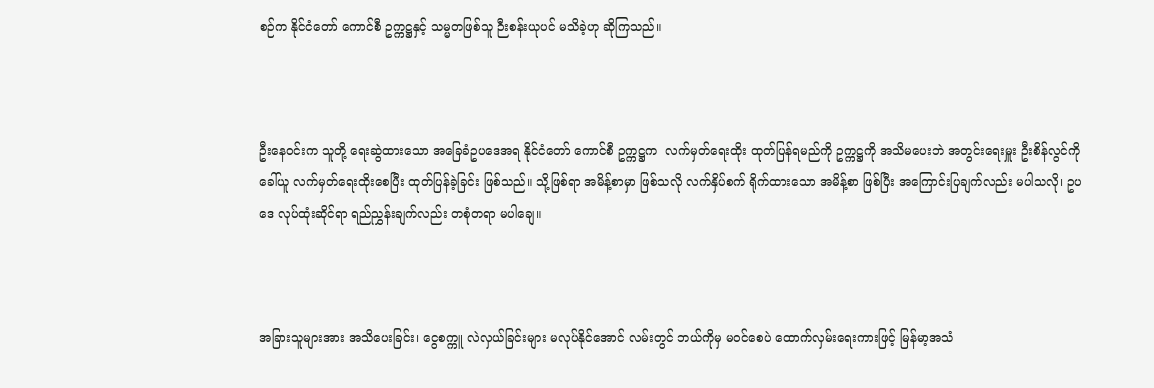စဉ်က နိုင်ငံတော် ကောင်စီ ဥက္ကဋ္ဌနှင့် သမ္မတဖြစ်သူ ဉီးစန်းယုပင် မသိခဲ့ဟု ဆိုကြသည်။



ဦးနေဝင်းက သူတို့ ရေးဆွဲထားသော အခြေခံဥပဒေအရ နိုင်ငံတော် ကောင်စီ ဥက္ကဋ္ဌက  လက်မှတ်ရေးထိုး ထုတ်ပြန်ရမည်ကို ဥက္ကဋ္ဌကို အသိမပေးဘဲ အတွင်းရေးမှူး ဦးစိန်လွင်ကို ခေါ်ယူ လက်မှတ်ရေးထိုးစေပြီး ထုတ်ပြန်ခဲ့ခြင်း ဖြစ်သည်။ သို့ဖြစ်ရာ အမိန့်စာမှာ ဖြစ်သလို လက်နှိပ်စက် ရိုက်ထားသော အမိန့်စာ ဖြစ်ပြီး အကြောင်းပြချက်လည်း မပါသလို၊ ဥပဒေ လုပ်ထုံးဆိုင်ရာ ရည်ညွှန်းချက်လည်း တစုံတရာ မပါချေ။



အခြားသူများအား အသိပေးခြင်း၊ ငွေစက္ကူ လဲလှယ်ခြင်းများ မလုပ်နိုင်အောင် လမ်းတွင် ဘယ်ကိုမှ မဝင်စေပဲ ထောက်လှမ်းရေးကားဖြင့် မြန်မာ့အသံ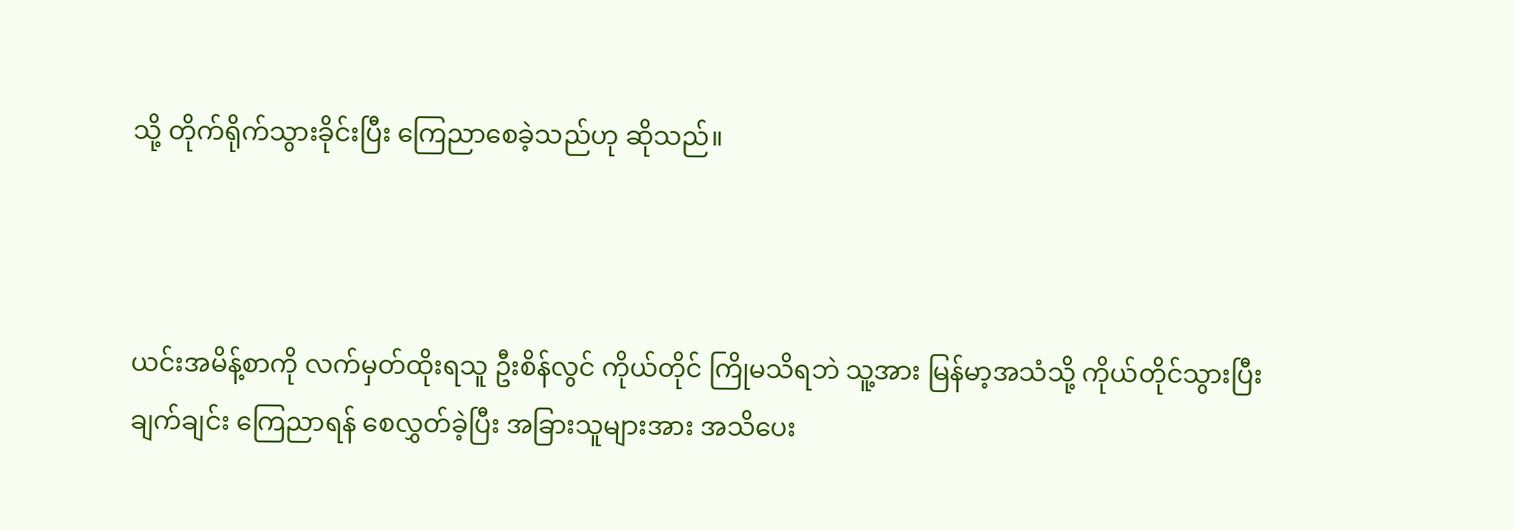သို့ တိုက်ရိုက်သွားခိုင်းပြီး ကြေညာစေခဲ့သည်ဟု ဆိုသည်။



ယင်းအမိန့်စာကို လက်မှတ်ထိုးရသူ ဦးစိန်လွင် ကိုယ်တိုင် ကြိုမသိရဘဲ သူ့အား မြန်မာ့အသံသို့ ကိုယ်တိုင်သွားပြီး ချက်ချင်း ကြေညာရန် စေလွှတ်ခဲ့ပြီး အခြားသူများအား အသိပေး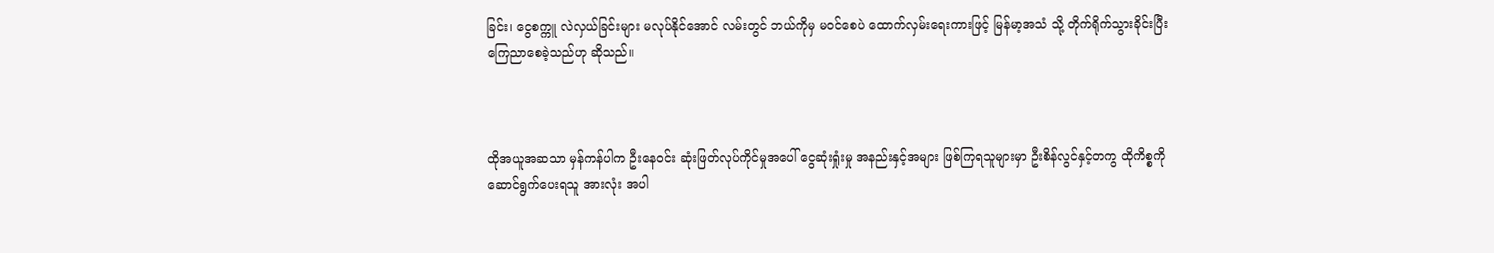ခြင်း၊ ငွေစက္ကူ လဲလှယ်ခြင်းများ မလုပ်နိုင်အောင် လမ်းတွင် ဘယ်ကိုမှ မဝင်စေပဲ ထောက်လှမ်းရေးကားဖြင့် မြန်မာ့အသံ သို့ တိုက်ရိုက်သွားခိုင်းပြီး ကြေညာစေခဲ့သည်ဟု ဆိုသည်။



ထိုအယူအဆသာ မှန်ကန်ပါက ဦးနေဝင်း ဆုံးဖြတ်လုပ်ကိုင်မှုအပေါ် ငွေဆုံးရှုံးမှု အနည်းနှင့်အများ ဖြစ်ကြရသူများမှာ ဦးစိန်လွင်နှင့်တကွ ထိုကိစ္စကို ဆောင်ရွက်ပေးရသူ အားလုံး အပါ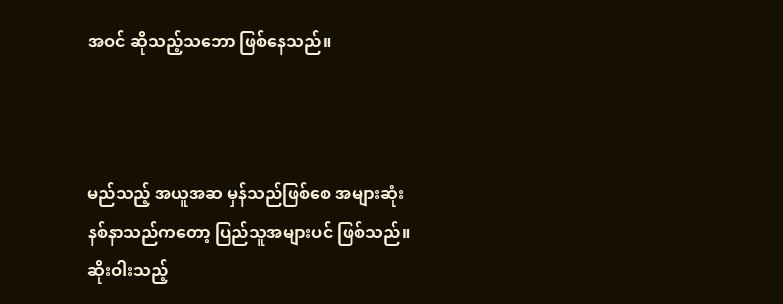အဝင် ဆိုသည့်သဘော ဖြစ်နေသည်။



မည်သည့် အယူအဆ မှန်သည်ဖြစ်စေ အများဆုံး နစ်နာသည်ကတော့ ပြည်သူအများပင် ဖြစ်သည်။ ဆိုးဝါးသည့်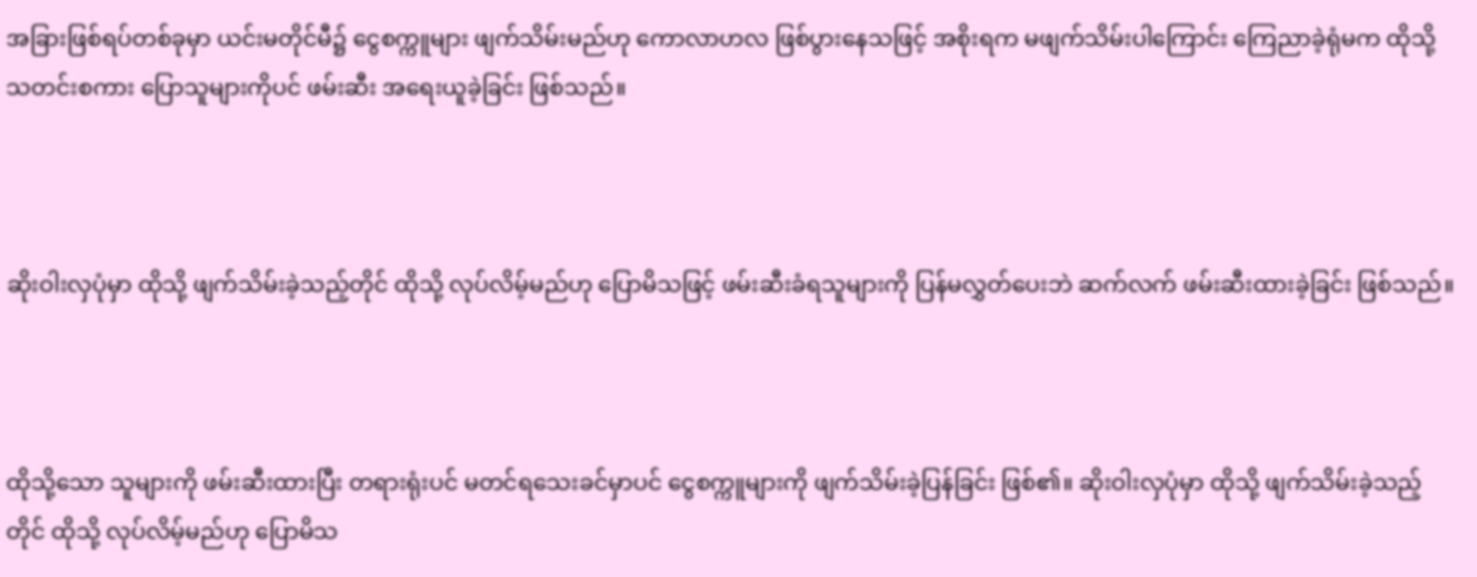အခြားဖြစ်ရပ်တစ်ခုမှာ ယင်းမတိုင်မီ၌ ငွေစက္ကူများ ဖျက်သိမ်းမည်ဟု ကောလာဟလ ဖြစ်ပွားနေသဖြင့် အစိုးရက မဖျက်သိမ်းပါကြောင်း ကြေညာခဲ့ရုံမက ထိုသို့ သတင်းစကား ပြောသူများကိုပင် ဖမ်းဆီး အရေးယူခဲ့ခြင်း ဖြစ်သည်။



ဆိုးဝါးလှပုံမှာ ထိုသို့ ဖျက်သိမ်းခဲ့သည့်တိုင် ထိုသို့ လုပ်လိမ့်မည်ဟု ပြောမိသဖြင့် ဖမ်းဆီးခံရသူများကို ပြန်မလွှတ်ပေးဘဲ ဆက်လက် ဖမ်းဆီးထားခဲ့ခြင်း ဖြစ်သည်။



ထိုသို့သော သူများကို ဖမ်းဆီးထားပြီး တရားရုံးပင် မတင်ရသေးခင်မှာပင် ငွေစက္ကူများကို ဖျက်သိမ်းခဲ့ပြန်ခြင်း ဖြစ်၏။ ဆိုးဝါးလှပုံမှာ ထိုသို့ ဖျက်သိမ်းခဲ့သည့်တိုင် ထိုသို့ လုပ်လိမ့်မည်ဟု ပြောမိသ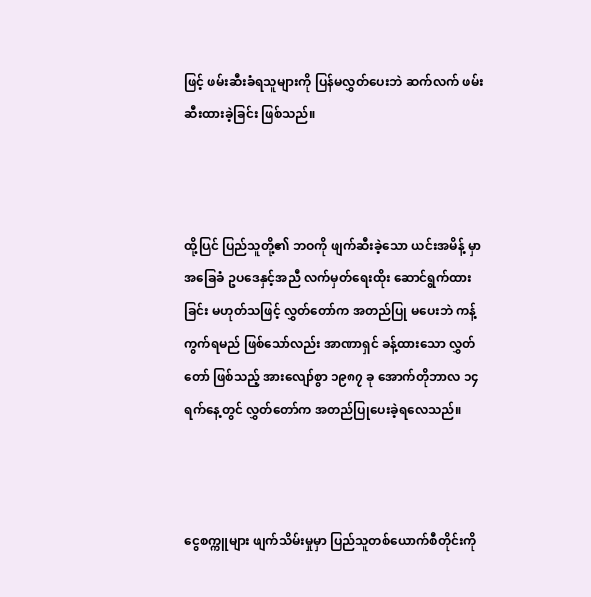ဖြင့် ဖမ်းဆီးခံရသူများကို ပြန်မလွှတ်ပေးဘဲ ဆက်လက် ဖမ်းဆီးထားခဲ့ခြင်း ဖြစ်သည်။



ထို့ပြင် ပြည်သူတို့၏ ဘဝကို ဖျက်ဆီးခဲ့သော ယင်းအမိန့် မှာ အခြေခံ ဥပဒေနှင့်အညီ လက်မှတ်ရေးထိုး ဆောင်ရွက်ထားခြင်း မဟုတ်သဖြင့် လွှတ်တော်က အတည်ပြု မပေးဘဲ ကန့်ကွက်ရမည် ဖြစ်သော်လည်း အာဏာရှင် ခန့်ထားသော လွှတ်တော် ဖြစ်သည့် အားလျော်စွာ ၁၉၈၇ ခု အောက်တိုဘာလ ၁၄ ရက်နေ့တွင် လွှတ်တော်က အတည်ပြုပေးခဲ့ရလေသည်။



ငွေစက္ကူများ ဖျက်သိမ်းမှုမှာ ပြည်သူတစ်ယောက်စီတိုင်းကို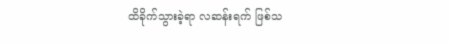ထိခိုက်သွားခဲ့ရာ လဆန်းရက် ဖြစ်သ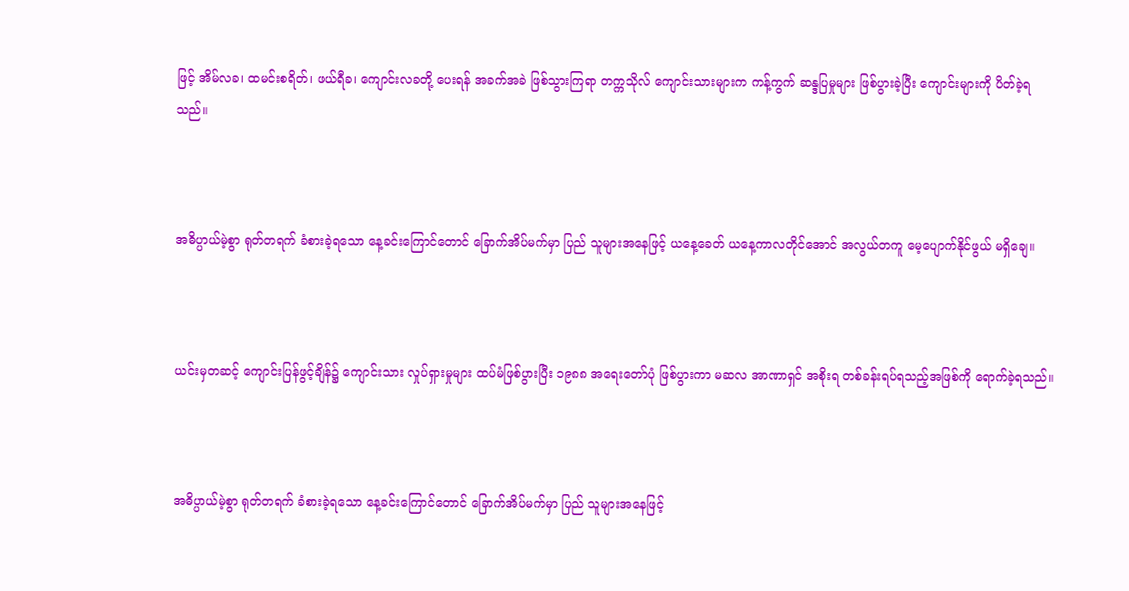ဖြင့် အိမ်လခ၊ ထမင်းစရိတ်၊ ဖယ်ရီခ၊ ကျောင်းလခတို့ ပေးရန် အခက်အခဲ ဖြစ်သွားကြရာ တက္ကသိုလ် ကျောင်းသားများက ကန့်ကွက် ဆန္ဒပြမှုများ ဖြစ်ပွားခဲ့ပြီး ကျောင်းများကို ပိတ်ခဲ့ရသည်။



အဓိပ္ပာယ်မဲ့စွာ ရုတ်တရက် ခံစားခဲ့ရသော နေ့ခင်းကြောင်တောင် ခြောက်အိပ်မက်မှာ ပြည် သူများအနေဖြင့် ယနေ့ခေတ် ယနေ့ကာလတိုင်အောင် အလွယ်တကူ မေ့ပျောက်နိုင်ဖွယ် မရှိချေ။



ယင်းမှတဆင့် ကျောင်းပြန်ဖွင့်ချိန်၌ ကျောင်းသား လှုပ်ရှားမှုများ ထပ်မံဖြစ်ပွားပြီး ၁၉၈၈ အရေးတော်ပုံ ဖြစ်ပွားကာ မဆလ အာဏာရှင် အစိုးရ တစ်ခန်းရပ်ရသည့်အဖြစ်ကို ရောက်ခဲ့ရသည်။



အဓိပ္ပာယ်မဲ့စွာ ရုတ်တရက် ခံစားခဲ့ရသော နေ့ခင်းကြောင်တောင် ခြောက်အိပ်မက်မှာ ပြည် သူများအနေဖြင့်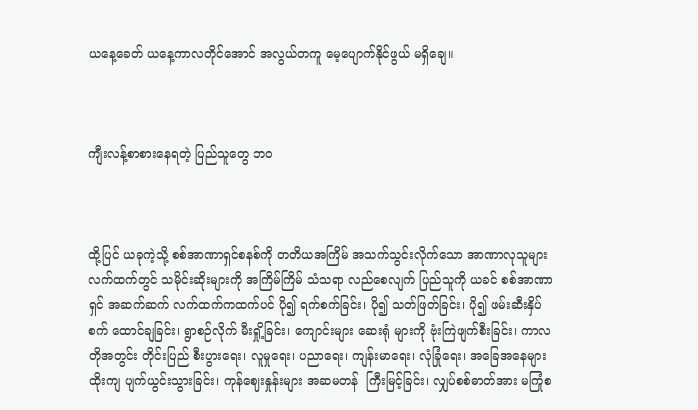ယနေ့ခေတ် ယနေ့ကာလတိုင်အောင် အလွယ်တကူ မေ့ပျောက်နိုင်ဖွယ် မရှိချေ။



ကျီးလန့်စာစားနေရတဲ့ ပြည်သူတွေ ဘဝ



ထို့ပြင် ယခုကဲ့သို့ စစ်အာဏာရှင်စနစ်ကို တတိယအကြိမ် အသက်သွင်းလိုက်သော အာဏာလုသူများ လက်ထက်တွင် သမိုင်းဆိုးများကို အကြိမ်ကြိမ် သံသရာ လည်စေလျက် ပြည်သူကို ယခင် စစ်အာဏာရှင် အဆက်ဆက် လက်ထက်ကထက်ပင် ပို၍ ရက်စက်ခြင်း၊ ပို၍ သတ်ဖြတ်ခြင်း၊ ပို၍ ဖမ်းဆီးနှိပ်စက် ထောင်ချခြင်း၊ ရွာစဉ်လိုက် မီးရှို့ခြင်း၊ ကျောင်းများ ဆေးရုံ များကို ဗုံးကြဲဖျက်စီးခြင်း၊ ကာလတိုအတွင်း တိုင်းပြည် စီးပွားရေး၊ လူမှုရေး၊ ပညာရေး၊ ကျန်းမာရေး၊ လုံခြုံရေး၊ အခြေအနေများ ထိုးကျ ပျက်ယွင်းသွားခြင်း၊ ကုန်ဈေးနှုန်းများ အဆမတန်  ကြီးမြင့်ခြင်း၊ လျှပ်စစ်ဓာတ်အား မကြုံစ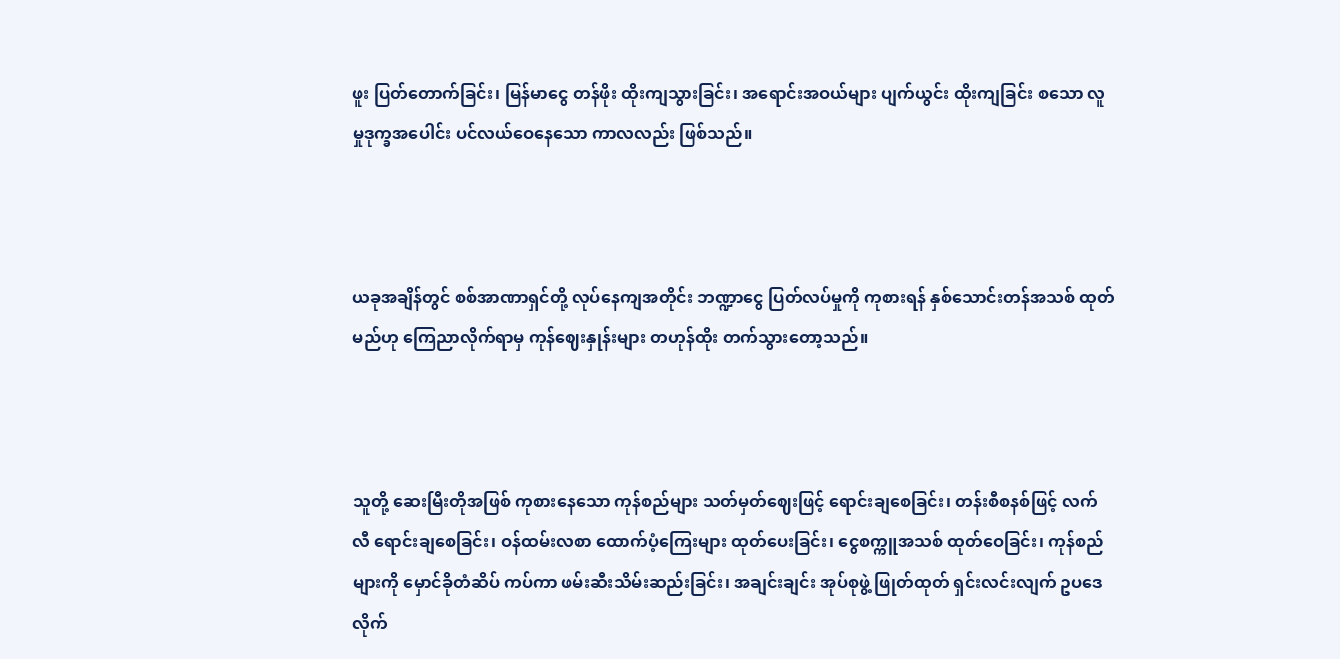ဖူး ပြတ်တောက်ခြင်း၊ မြန်မာငွေ တန်ဖိုး ထိုးကျသွားခြင်း၊ အရောင်းအဝယ်များ ပျက်ယွင်း ထိုးကျခြင်း စသော လူမှုဒုက္ခအပေါင်း ပင်လယ်ဝေနေသော ကာလလည်း ဖြစ်သည်။



ယခုအချိန်တွင် စစ်အာဏာရှင်တို့ လုပ်နေကျအတိုင်း ဘဏ္ဍာငွေ ပြတ်လပ်မှုကို ကုစားရန် နှစ်သောင်းတန်အသစ် ထုတ်မည်ဟု ကြေညာလိုက်ရာမှ ကုန်ဈေးနှုန်းများ တဟုန်ထိုး တက်သွားတော့သည်။



သူတို့ ဆေးမြီးတိုအဖြစ် ကုစားနေသော ကုန်စည်များ သတ်မှတ်ဈေးဖြင့် ရောင်းချစေခြင်း၊ တန်းစီစနစ်ဖြင့် လက်လီ ရောင်းချစေခြင်း၊ ဝန်ထမ်းလစာ ထောက်ပံ့ကြေးများ ထုတ်ပေးခြင်း၊ ငွေစက္ကူအသစ် ထုတ်ဝေခြင်း၊ ကုန်စည်များကို မှောင်ခိုတံဆိပ် ကပ်ကာ ဖမ်းဆီးသိမ်းဆည်းခြင်း၊ အချင်းချင်း အုပ်စုဖွဲ့ ဖြုတ်ထုတ် ရှင်းလင်းလျက် ဥပဒေ လိုက်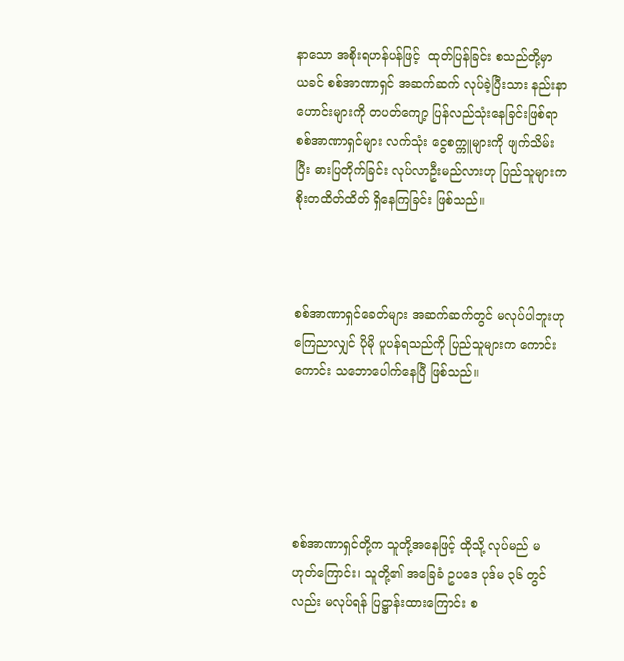နာသော အစိုးရဟန်ပန်ဖြင့်  ထုတ်ပြန်ခြင်း စသည်တို့မှာ ယခင် စစ်အာဏာရှင် အဆက်ဆက် လုပ်ခဲ့ပြီးသား နည်းနာဟောင်းများကို တပတ်ကျော့ ပြန်လည်သုံးနေခြင်းဖြစ်ရာ စစ်အာဏာရှင်များ လက်သုံး ငွေစက္ကူများကို ဖျက်သိမ်းပြီး ဓားပြတိုက်ခြင်း လုပ်လာဦးမည်လားဟု ပြည်သူများက စိုးတထိတ်ထိတ် ရှိနေကြခြင်း ဖြစ်သည်။



စစ်အာဏာရှင်ခေတ်များ အဆက်ဆက်တွင် မလုပ်ပါဘူးဟု ကြေညာလျှင် ပိုမို ပူပန်ရသည်ကို ပြည်သူများက ကောင်းကောင်း သဘောပေါက်နေပြီ ဖြစ်သည်။





စစ်အာဏာရှင်တို့က သူတို့အနေဖြင့် ထိုသို့ လုပ်မည် မဟုတ်ကြောင်း၊ သူတို့၏ အခြေခံ ဥပဒေ ပုဒ်မ ၃၆ တွင်လည်း မလုပ်ရန် ပြဋ္ဌာန်းထားကြောင်း စ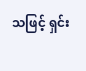သဖြင့် ရှင်း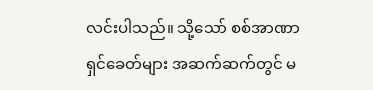လင်းပါသည်။ သို့သော် စစ်အာဏာရှင်ခေတ်များ အဆက်ဆက်တွင် မ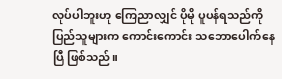လုပ်ပါဘူးဟု ကြေညာလျှင် ပိုမို ပူပန်ရသည်ကို ပြည်သူများက ကောင်းကောင်း သဘောပေါက်နေပြီ ဖြစ်သည်။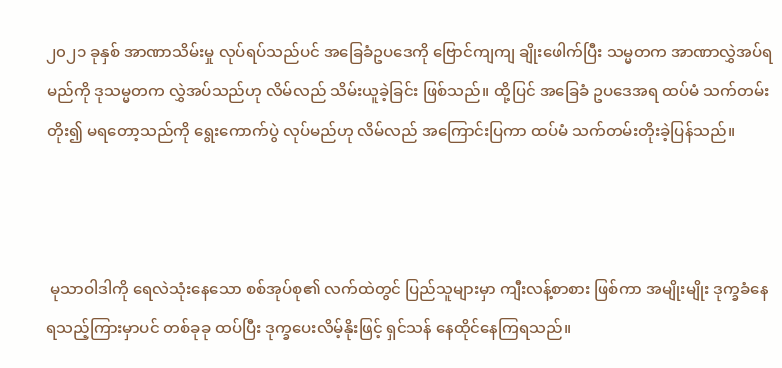၂၀၂၁ ခုနှစ် အာဏာသိမ်းမှု လုပ်ရပ်သည်ပင် အခြေခံဥပဒေကို ဗြောင်ကျကျ ချိုးဖေါက်ပြီး သမ္မတက အာဏာလွှဲအပ်ရမည်ကို ဒုသမ္မတက လွှဲအပ်သည်ဟု လိမ်လည် သိမ်းယူခဲ့ခြင်း ဖြစ်သည်။ ထို့ပြင် အခြေခံ ဥပဒေအရ ထပ်မံ သက်တမ်းတိုး၍ မရတော့သည်ကို ရွေးကောက်ပွဲ လုပ်မည်ဟု လိမ်လည် အကြောင်းပြကာ ထပ်မံ သက်တမ်းတိုးခဲ့ပြန်သည်။



 မုသာဝါဒါကို ရေလဲသုံးနေသော စစ်အုပ်စု၏ လက်ထဲတွင် ပြည်သူများမှာ ကျီးလန့်စာစား ဖြစ်ကာ အမျိုးမျိုး ဒုက္ခခံနေရသည့်ကြားမှာပင် တစ်ခုခု ထပ်ပြီး ဒုက္ခပေးလိမ့်နိုးဖြင့် ရှင်သန် နေထိုင်နေကြရသည်။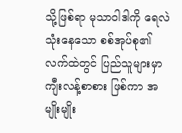သို့ဖြစ်ရာ မုသာဝါဒါကို ရေလဲသုံးနေသော စစ်အုပ်စု၏ လက်ထဲတွင် ပြည်သူများမှာ ကျီးလန့်စာစား ဖြစ်ကာ အမျိုးမျိုး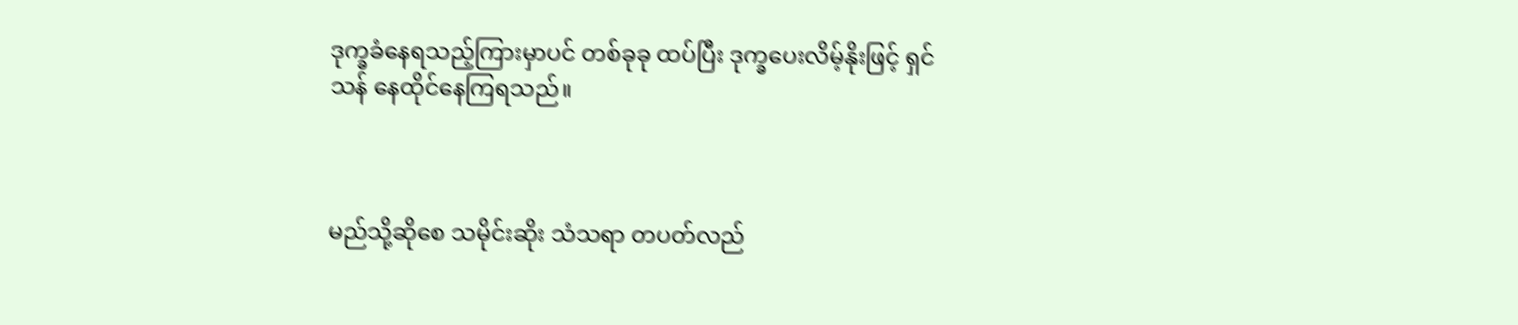ဒုက္ခခံနေရသည့်ကြားမှာပင် တစ်ခုခု ထပ်ပြီး ဒုက္ခပေးလိမ့်နိုးဖြင့် ရှင်သန် နေထိုင်နေကြရသည်။



မည်သို့ဆိုစေ သမိုင်းဆိုး သံသရာ တပတ်လည်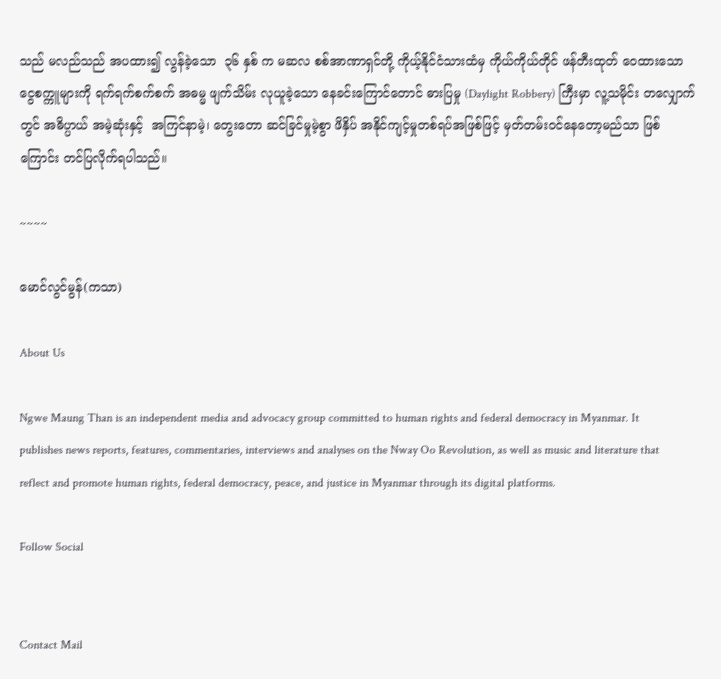သည် မလည်သည် အပထား၍ လွန်ခဲ့သော  ၃၆ နှစ် က မဆလ စစ်အာဏာရှင်တို့ ကိုယ့်နိုင်ငံသားထံမှ ကိုယ်ကိုယ်တိုင် ဖန်တီးထုတ် ဝေထားသော ငွေစက္ကူများကို ရက်ရက်စက်စက် အဓမ္မ ဖျက်သိမ်း လုယူခဲ့သော နေခင်းကြောင်တောင် ဓားပြမှု (Daylight Robbery) ကြီးမှာ လူ့သမိုင်း တလျှောက်တွင် အဓိပ္ပာယ် အမဲ့ဆုံးနှင့်  အကြင်နာမဲ့၊ တွေးတော ဆင်ခြင်မှုမဲ့စွာ ဖိနှိပ် အနိုင်ကျင့်မှုတစ်ရပ်အဖြစ်ဖြင့် မှတ်တမ်းဝင်နေတော့မည်သာ ဖြစ်ကြောင်း တင်ပြလိုက်ရပါသည်။

~~~~

မောင်လွင်မွန်(ကသာ)

About Us

Ngwe Maung Than is an independent media and advocacy group committed to human rights and federal democracy in Myanmar. It publishes news reports, features, commentaries, interviews and analyses on the Nway Oo Revolution, as well as music and literature that reflect and promote human rights, federal democracy, peace, and justice in Myanmar through its digital platforms.

Follow Social


Contact Mail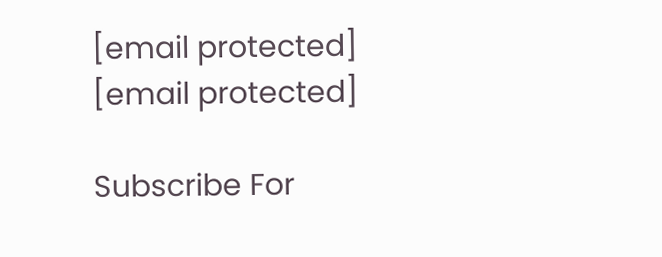[email protected]
[email protected]

Subscribe For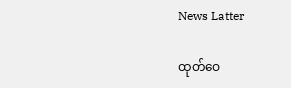News Latter

ထုတ်ဝေ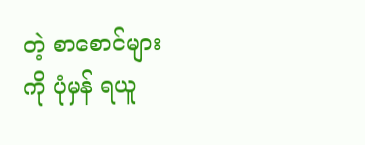တဲ့ စာစောင်များကို ပုံမှန် ရယူ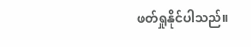ဖတ်ရှုနိုင်ပါသည်။